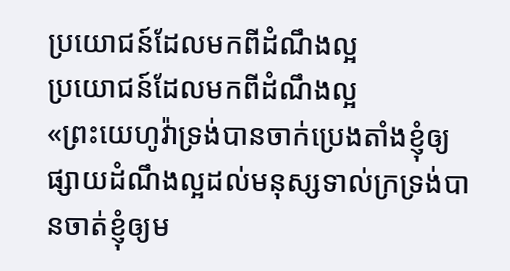ប្រយោជន៍ដែលមកពីដំណឹងល្អ
ប្រយោជន៍ដែលមកពីដំណឹងល្អ
«ព្រះយេហូវ៉ាទ្រង់បានចាក់ប្រេងតាំងខ្ញុំឲ្យផ្សាយដំណឹងល្អដល់មនុស្សទាល់ក្រទ្រង់បានចាត់ខ្ញុំឲ្យម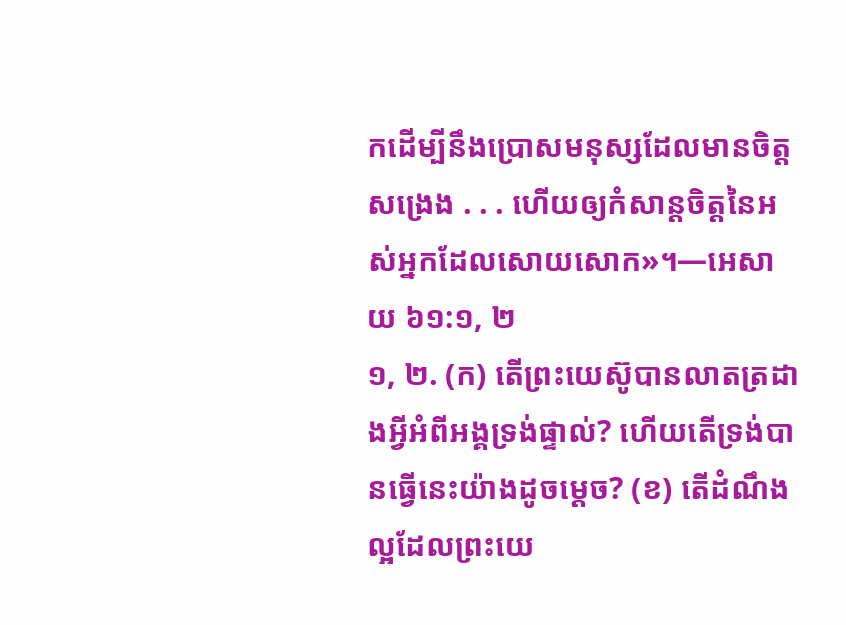កដើម្បីនឹងប្រោសមនុស្សដែលមានចិត្តសង្រេង . . . ហើយឲ្យកំសាន្តចិត្តនៃអស់អ្នកដែលសោយសោក»។—អេសាយ ៦១:១, ២
១, ២. (ក) តើព្រះយេស៊ូបានលាតត្រដាងអ្វីអំពីអង្គទ្រង់ផ្ទាល់? ហើយតើទ្រង់បានធ្វើនេះយ៉ាងដូចម្ដេច? (ខ) តើដំណឹងល្អដែលព្រះយេ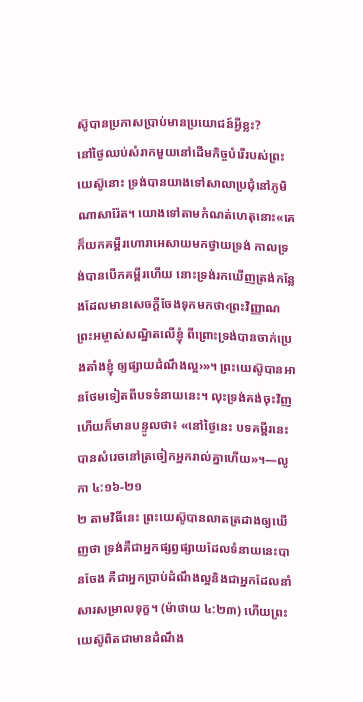ស៊ូបានប្រកាសប្រាប់មានប្រយោជន៍អ្វីខ្លះ?
នៅថ្ងៃឈប់សំរាកមួយនៅដើមកិច្ចបំរើរបស់ព្រះយេស៊ូនោះ ទ្រង់បានយាងទៅសាលាប្រជុំនៅភូមិណាសារ៉ែត។ យោងទៅតាមកំណត់ហេតុនោះ«គេក៏យកគម្ពីរហោរាអេសាយមកថ្វាយទ្រង់ កាលទ្រង់បានបើកគម្ពីរហើយ នោះទ្រង់រកឃើញត្រង់កន្លែងដែលមានសេចក្ដីចែងទុកមកថា‹ព្រះវិញ្ញាណព្រះអម្ចាស់សណ្ឋិតលើខ្ញុំ ពីព្រោះទ្រង់បានចាក់ប្រេងតាំងខ្ញុំ ឲ្យផ្សាយដំណឹងល្អ›»។ ព្រះយេស៊ូបានអានថែមទៀតពីបទទំនាយនេះ។ លុះទ្រង់គង់ចុះវិញហើយក៏មានបន្ទូលថា៖ «នៅថ្ងៃនេះ បទគម្ពីរនេះបានសំរេចនៅត្រចៀកអ្នករាល់គ្នាហើយ»។—លូកា ៤:១៦-២១
២ តាមវិធីនេះ ព្រះយេស៊ូបានលាតត្រដាងឲ្យឃើញថា ទ្រង់គឺជាអ្នកផ្សព្វផ្សាយដែលទំនាយនេះបានចែង គឺជាអ្នកប្រាប់ដំណឹងល្អនិងជាអ្នកដែលនាំសារសម្រាលទុក្ខ។ (ម៉ាថាយ ៤:២៣) ហើយព្រះយេស៊ូពិតជាមានដំណឹង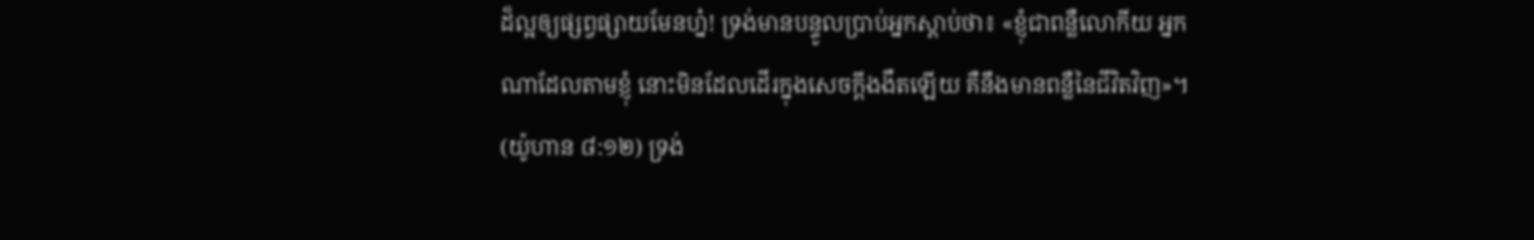ដ៏ល្អឲ្យផ្សព្វផ្សាយមែនហ្ន៎! ទ្រង់មានបន្ទូលប្រាប់អ្នកស្ដាប់ថា៖ «ខ្ញុំជាពន្លឺលោកីយ អ្នកណាដែលតាមខ្ញុំ នោះមិនដែលដើរក្នុងសេចក្ដីងងឹតឡើយ គឺនឹងមានពន្លឺនៃជីវិតវិញ»។ (យ៉ូហាន ៨:១២) ទ្រង់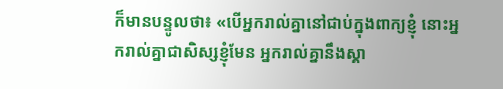ក៏មានបន្ទូលថា៖ «បើអ្នករាល់គ្នានៅជាប់ក្នុងពាក្យខ្ញុំ នោះអ្នករាល់គ្នាជាសិស្សខ្ញុំមែន អ្នករាល់គ្នានឹងស្គា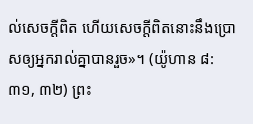ល់សេចក្ដីពិត ហើយសេចក្ដីពិតនោះនឹងប្រោសឲ្យអ្នករាល់គ្នាបានរួច»។ (យ៉ូហាន ៨:៣១, ៣២) ព្រះ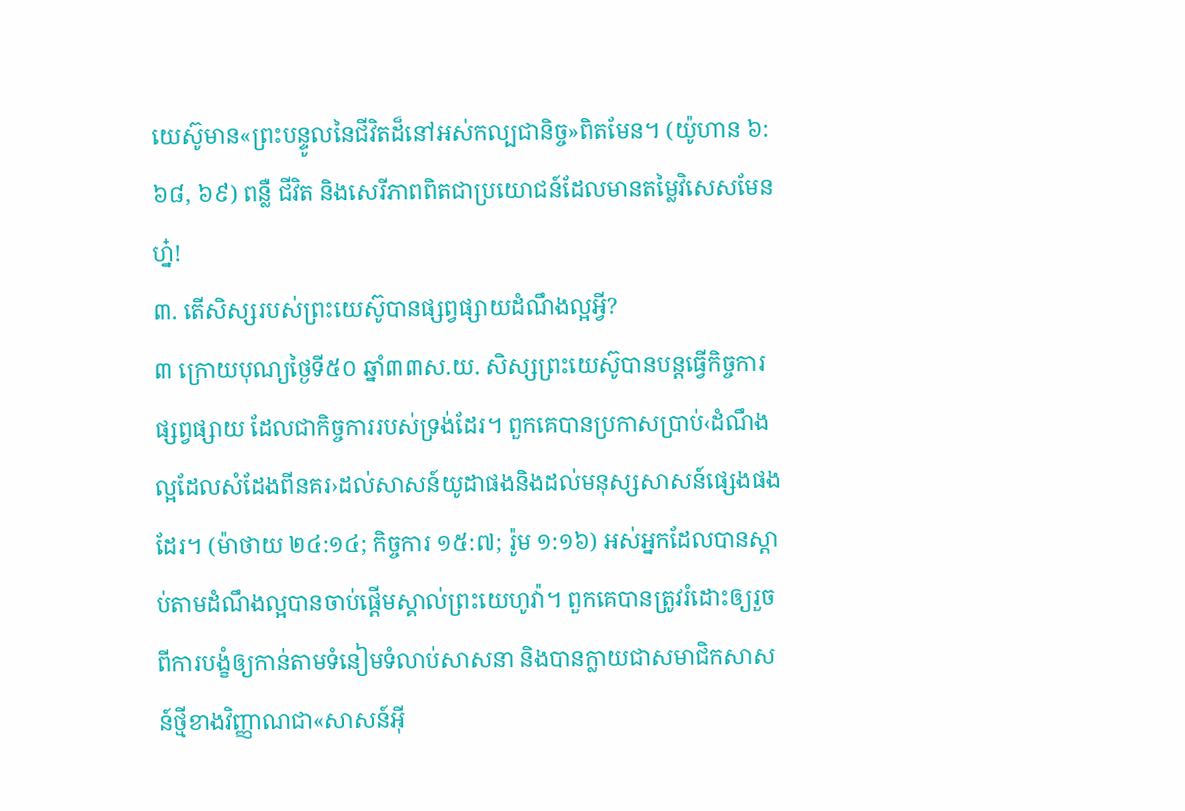យេស៊ូមាន«ព្រះបន្ទូលនៃជីវិតដ៏នៅអស់កល្បជានិច្ច»ពិតមែន។ (យ៉ូហាន ៦:៦៨, ៦៩) ពន្លឺ ជីវិត និងសេរីភាពពិតជាប្រយោជន៍ដែលមានតម្លៃវិសេសមែនហ្ន៎!
៣. តើសិស្សរបស់ព្រះយេស៊ូបានផ្សព្វផ្សាយដំណឹងល្អអ្វី?
៣ ក្រោយបុណ្យថ្ងៃទី៥០ ឆ្នាំ៣៣ស.យ. សិស្សព្រះយេស៊ូបានបន្តធ្វើកិច្ចការផ្សព្វផ្សាយ ដែលជាកិច្ចការរបស់ទ្រង់ដែរ។ ពួកគេបានប្រកាសប្រាប់‹ដំណឹងល្អដែលសំដែងពីនគរ›ដល់សាសន៍យូដាផងនិងដល់មនុស្សសាសន៍ផ្សេងផងដែរ។ (ម៉ាថាយ ២៤:១៤; កិច្ចការ ១៥:៧; រ៉ូម ១:១៦) អស់អ្នកដែលបានស្ដាប់តាមដំណឹងល្អបានចាប់ផ្ដើមស្គាល់ព្រះយេហូវ៉ា។ ពួកគេបានត្រូវរំដោះឲ្យរួចពីការបង្ខំឲ្យកាន់តាមទំនៀមទំលាប់សាសនា និងបានក្លាយជាសមាជិកសាសន៍ថ្មីខាងវិញ្ញាណជា«សាសន៍អ៊ី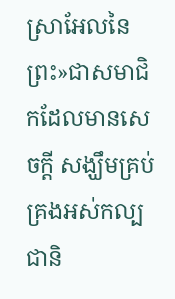ស្រាអែលនៃព្រះ»ជាសមាជិកដែលមានសេចក្ដី សង្ឃឹមគ្រប់គ្រងអស់កល្បជានិ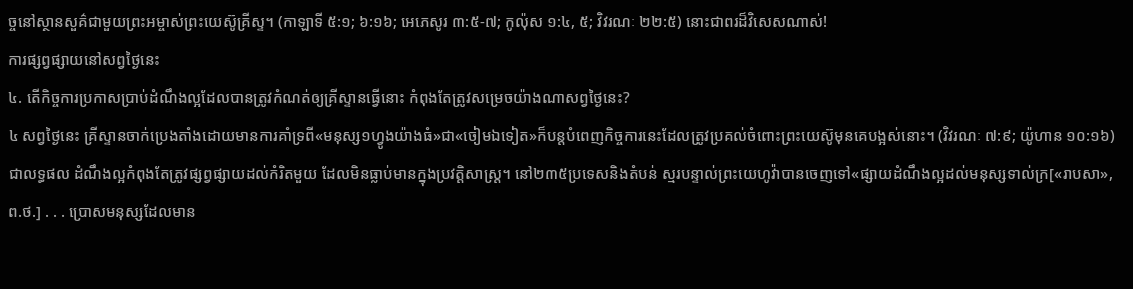ច្ចនៅស្ថានសួគ៌ជាមួយព្រះអម្ចាស់ព្រះយេស៊ូគ្រីស្ទ។ (កាឡាទី ៥:១; ៦:១៦; អេភេសូរ ៣:៥-៧; កូល៉ុស ១:៤, ៥; វិវរណៈ ២២:៥) នោះជាពរដ៏វិសេសណាស់!
ការផ្សព្វផ្សាយនៅសព្វថ្ងៃនេះ
៤. តើកិច្ចការប្រកាសប្រាប់ដំណឹងល្អដែលបានត្រូវកំណត់ឲ្យគ្រីស្ទានធ្វើនោះ កំពុងតែត្រូវសម្រេចយ៉ាងណាសព្វថ្ងៃនេះ?
៤ សព្វថ្ងៃនេះ គ្រីស្ទានចាក់ប្រេងតាំងដោយមានការគាំទ្រពី«មនុស្ស១ហ្វូងយ៉ាងធំ»ជា«ចៀមឯទៀត»ក៏បន្តបំពេញកិច្ចការនេះដែលត្រូវប្រគល់ចំពោះព្រះយេស៊ូមុនគេបង្អស់នោះ។ (វិវរណៈ ៧:៩; យ៉ូហាន ១០:១៦) ជាលទ្ធផល ដំណឹងល្អកំពុងតែត្រូវផ្សព្វផ្សាយដល់កំរិតមួយ ដែលមិនធ្លាប់មានក្នុងប្រវត្ដិសាស្ត្រ។ នៅ២៣៥ប្រទេសនិងតំបន់ ស្មរបន្ទាល់ព្រះយេហូវ៉ាបានចេញទៅ«ផ្សាយដំណឹងល្អដល់មនុស្សទាល់ក្រ[«រាបសា», ព.ថ.] . . . ប្រោសមនុស្សដែលមាន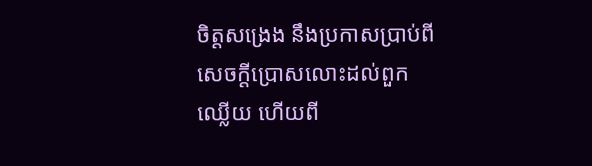ចិត្តសង្រេង នឹងប្រកាសប្រាប់ពីសេចក្ដីប្រោសលោះដល់ពួកឈ្លើយ ហើយពី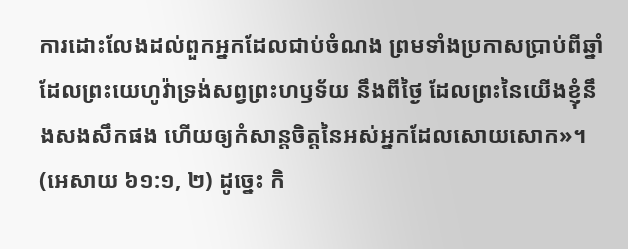ការដោះលែងដល់ពួកអ្នកដែលជាប់ចំណង ព្រមទាំងប្រកាសប្រាប់ពីឆ្នាំ ដែលព្រះយេហូវ៉ាទ្រង់សព្វព្រះហឫទ័យ នឹងពីថ្ងៃ ដែលព្រះនៃយើងខ្ញុំនឹងសងសឹកផង ហើយឲ្យកំសាន្តចិត្តនៃអស់អ្នកដែលសោយសោក»។ (អេសាយ ៦១:១, ២) ដូច្នេះ កិ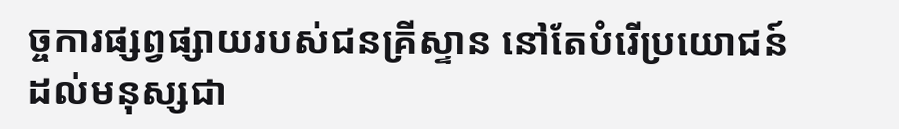ច្ចការផ្សព្វផ្សាយរបស់ជនគ្រីស្ទាន នៅតែបំរើប្រយោជន៍ដល់មនុស្សជា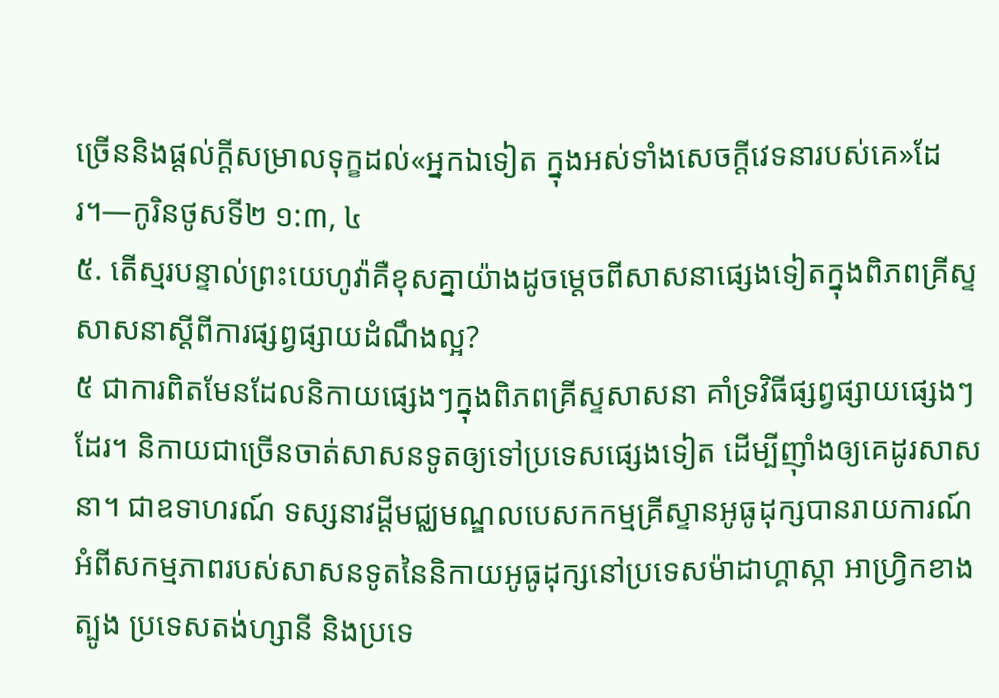ច្រើននិងផ្ដល់ក្ដីសម្រាលទុក្ខដល់«អ្នកឯទៀត ក្នុងអស់ទាំងសេចក្ដីវេទនារបស់គេ»ដែរ។—កូរិនថូសទី២ ១:៣, ៤
៥. តើស្មរបន្ទាល់ព្រះយេហូវ៉ាគឺខុសគ្នាយ៉ាងដូចម្ដេចពីសាសនាផ្សេងទៀតក្នុងពិភពគ្រីស្ទសាសនាស្តីពីការផ្សព្វផ្សាយដំណឹងល្អ?
៥ ជាការពិតមែនដែលនិកាយផ្សេងៗក្នុងពិភពគ្រីស្ទសាសនា គាំទ្រវិធីផ្សព្វផ្សាយផ្សេងៗដែរ។ និកាយជាច្រើនចាត់សាសនទូតឲ្យទៅប្រទេសផ្សេងទៀត ដើម្បីញ៉ាំងឲ្យគេដូរសាសនា។ ជាឧទាហរណ៍ ទស្សនាវដ្ដីមជ្ឈមណ្ឌលបេសកកម្មគ្រីស្ទានអូធូដុក្សបានរាយការណ៍អំពីសកម្មភាពរបស់សាសនទូតនៃនិកាយអូធូដុក្សនៅប្រទេសម៉ាដាហ្គាស្កា អាហ្វ្រិកខាងត្បូង ប្រទេសតង់ហ្សានី និងប្រទេ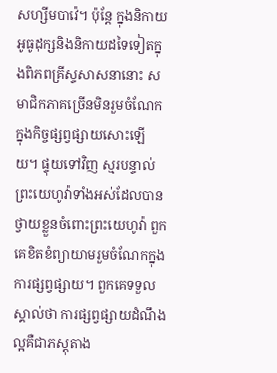សហ្សីមបាវ៉េ។ ប៉ុន្តែ ក្នុងនិកាយអូធូដុក្សនិងនិកាយដទៃទៀតក្នុងពិភពគ្រីស្ទសាសនានោះ សមាជិកភាគច្រើនមិនរួមចំណែកក្នុងកិច្ចផ្សព្វផ្សាយសោះឡើយ។ ផ្ទុយទៅវិញ ស្មរបន្ទាល់ព្រះយេហូវ៉ាទាំងអស់ដែលបានថ្វាយខ្លួនចំពោះព្រះយេហូវ៉ា ពួកគេខិតខំព្យាយាមរួមចំណែកក្នុងការផ្សព្វផ្សាយ។ ពួកគេទទួលស្គាល់ថា ការផ្សព្វផ្សាយដំណឹងល្អគឺជាភស្តុតាង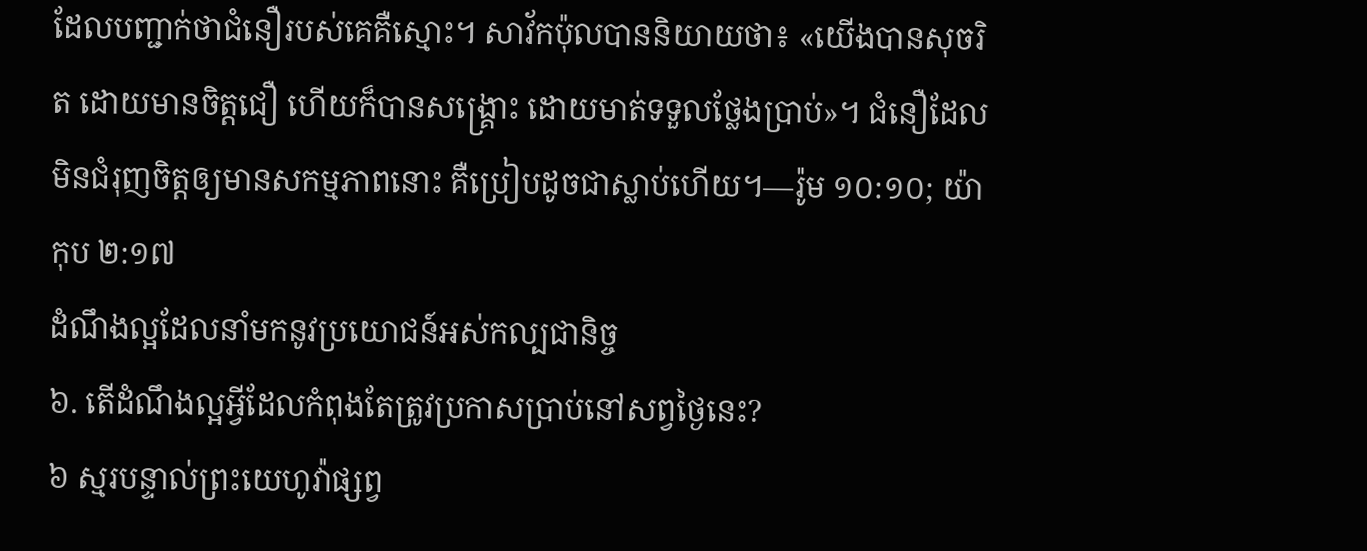ដែលបញ្ជាក់ថាជំនឿរបស់គេគឺស្មោះ។ សាវ័កប៉ុលបាននិយាយថា៖ «យើងបានសុចរិត ដោយមានចិត្តជឿ ហើយក៏បានសង្គ្រោះ ដោយមាត់ទទួលថ្លែងប្រាប់»។ ជំនឿដែលមិនជំរុញចិត្តឲ្យមានសកម្មភាពនោះ គឺប្រៀបដូចជាស្លាប់ហើយ។—រ៉ូម ១០:១០; យ៉ាកុប ២:១៧
ដំណឹងល្អដែលនាំមកនូវប្រយោជន៍អស់កល្បជានិច្ច
៦. តើដំណឹងល្អអ្វីដែលកំពុងតែត្រូវប្រកាសប្រាប់នៅសព្វថ្ងៃនេះ?
៦ ស្មរបន្ទាល់ព្រះយេហូវ៉ាផ្សព្វ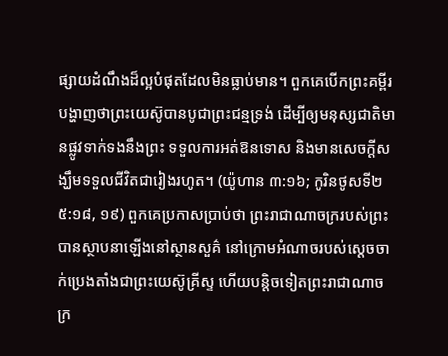ផ្សាយដំណឹងដ៏ល្អបំផុតដែលមិនធ្លាប់មាន។ ពួកគេបើកព្រះគម្ពីរបង្ហាញថាព្រះយេស៊ូបានបូជាព្រះជន្មទ្រង់ ដើម្បីឲ្យមនុស្សជាតិមានផ្លូវទាក់ទងនឹងព្រះ ទទួលការអត់ឱនទោស និងមានសេចក្ដីសង្ឃឹមទទួលជីវិតជារៀងរហូត។ (យ៉ូហាន ៣:១៦; កូរិនថូសទី២ ៥:១៨, ១៩) ពួកគេប្រកាសប្រាប់ថា ព្រះរាជាណាចក្ររបស់ព្រះបានស្ថាបនាឡើងនៅស្ថានសួគ៌ នៅក្រោមអំណាចរបស់ស្តេចចាក់ប្រេងតាំងជាព្រះយេស៊ូគ្រីស្ទ ហើយបន្ដិចទៀតព្រះរាជាណាចក្រ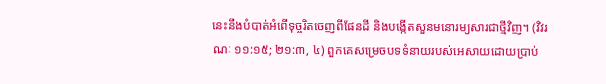នេះនឹងបំបាត់អំពើទុច្ចរិតចេញពីផែនដី និងបង្កើតសួនមនោរម្យសារជាថ្មីវិញ។ (វិវរណៈ ១១:១៥; ២១:៣, ៤) ពួកគេសម្រេចបទទំនាយរបស់អេសាយដោយប្រាប់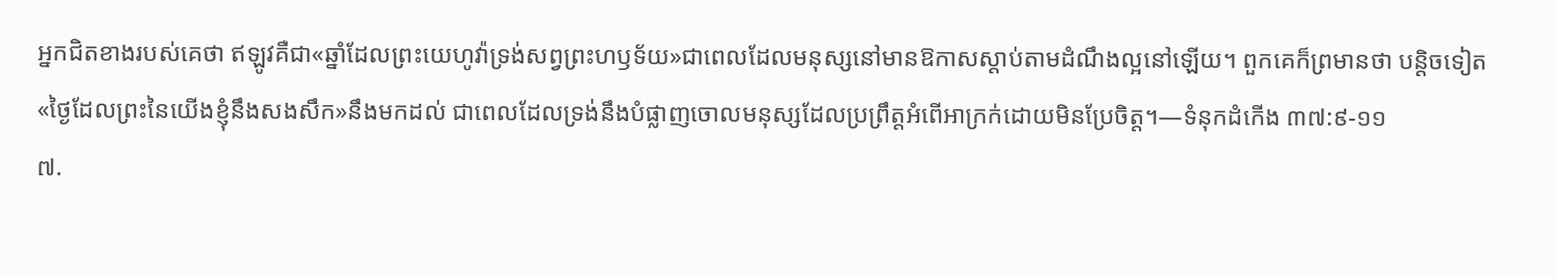អ្នកជិតខាងរបស់គេថា ឥឡូវគឺជា«ឆ្នាំដែលព្រះយេហូវ៉ាទ្រង់សព្វព្រះហឫទ័យ»ជាពេលដែលមនុស្សនៅមានឱកាសស្ដាប់តាមដំណឹងល្អនៅឡើយ។ ពួកគេក៏ព្រមានថា បន្ដិចទៀត«ថ្ងៃដែលព្រះនៃយើងខ្ញុំនឹងសងសឹក»នឹងមកដល់ ជាពេលដែលទ្រង់នឹងបំផ្លាញចោលមនុស្សដែលប្រព្រឹត្តអំពើអាក្រក់ដោយមិនប្រែចិត្ត។—ទំនុកដំកើង ៣៧:៩-១១
៧.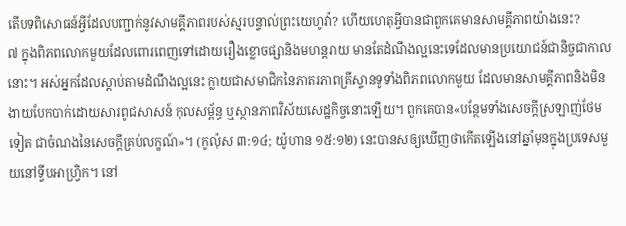តើបទពិសោធន៍អ្វីដែលបញ្ជាក់នូវសាមគ្គីភាពរបស់ស្មរបន្ទាល់ព្រះយេហូវ៉ា? ហើយហេតុអ្វីបានជាពួកគេមានសាមគ្គីភាពយ៉ាងនេះ?
៧ ក្នុងពិភពលោកមួយដែលពោរពេញទៅដោយរឿងខ្លោចផ្សានិងមហន្តរាយ មានតែដំណឹងល្អនេះទេដែលមានប្រយោជន៍ជានិច្ចជាកាលនោះ។ អស់អ្នកដែលស្ដាប់តាមដំណឹងល្អនេះ ក្លាយជាសមាជិកនៃភាតរភាពគ្រីស្ទានទូទាំងពិភពលោកមួយ ដែលមានសាមគ្គីភាពនិងមិនងាយបែកបាក់ដោយសារពូជសាសន៍ កុលសម្ព័ន្ធ ឬស្ថានភាពវិស័យសេដ្ឋកិច្ចនោះឡើយ។ ពួកគេបាន«បន្ថែមទាំងសេចក្ដីស្រឡាញ់ថែមទៀត ជាចំណងនៃសេចក្ដីគ្រប់លក្ខណ៍»។ (កូល៉ុស ៣:១៤; យ៉ូហាន ១៥:១២) នេះបានសឲ្យឃើញថាកើតឡើងនៅឆ្នាំមុនក្នុងប្រទេសមួយនៅទ្វីបអាហ្វ្រិក។ នៅ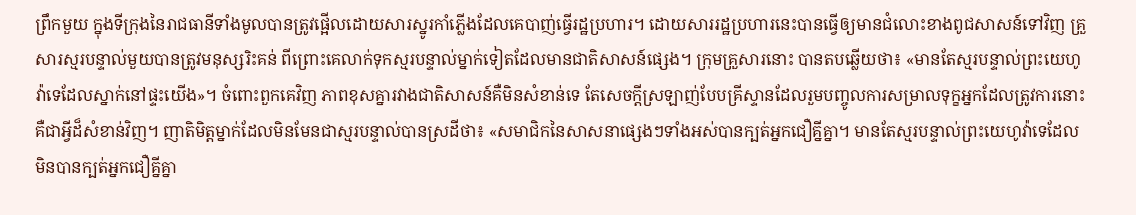ព្រឹកមួយ ក្នុងទីក្រុងនៃរាជធានីទាំងមូលបានត្រូវផ្អើលដោយសារស្នូរកាំភ្លើងដែលគេបាញ់ធ្វើរដ្ឋប្រហារ។ ដោយសាររដ្ឋប្រហារនេះបានធ្វើឲ្យមានជំលោះខាងពូជសាសន៍ទៅវិញ គ្រួសារស្មរបន្ទាល់មួយបានត្រូវមនុស្សរិះគន់ ពីព្រោះគេលាក់ទុកស្មរបន្ទាល់ម្នាក់ទៀតដែលមានជាតិសាសន៍ផ្សេង។ ក្រុមគ្រួសារនោះ បានតបឆ្លើយថា៖ «មានតែស្មរបន្ទាល់ព្រះយេហូវ៉ាទេដែលស្នាក់នៅផ្ទះយើង»។ ចំពោះពួកគេវិញ ភាពខុសគ្នារវាងជាតិសាសន៍គឺមិនសំខាន់ទេ តែសេចក្ដីស្រឡាញ់បែបគ្រីស្ទានដែលរួមបញ្ចូលការសម្រាលទុក្ខអ្នកដែលត្រូវការនោះ គឺជាអ្វីដ៏សំខាន់វិញ។ ញាតិមិត្តម្នាក់ដែលមិនមែនជាស្មរបន្ទាល់បានស្រដីថា៖ «សមាជិកនៃសាសនាផ្សេងៗទាំងអស់បានក្បត់អ្នកជឿគ្នីគ្នា។ មានតែស្មរបន្ទាល់ព្រះយេហូវ៉ាទេដែលមិនបានក្បត់អ្នកជឿគ្នីគ្នា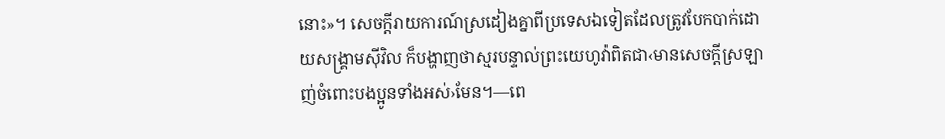នោះ»។ សេចក្ដីរាយការណ៍ស្រដៀងគ្នាពីប្រទេសឯទៀតដែលត្រូវបែកបាក់ដោយសង្គ្រាមស៊ីវិល ក៏បង្ហាញថាស្មរបន្ទាល់ព្រះយេហូវ៉ាពិតជា‹មានសេចក្ដីស្រឡាញ់ចំពោះបងប្អូនទាំងអស់›មែន។—ពេ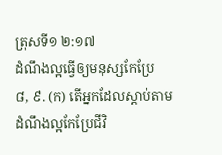ត្រុសទី១ ២:១៧
ដំណឹងល្អធ្វើឲ្យមនុស្សកែប្រែ
៨, ៩. (ក) តើអ្នកដែលស្ដាប់តាមដំណឹងល្អកែប្រែជីវិ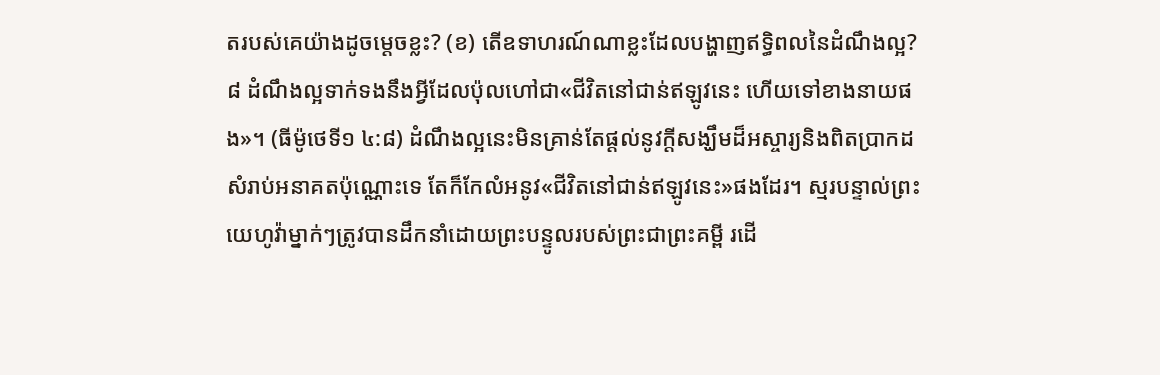តរបស់គេយ៉ាងដូចម្ដេចខ្លះ? (ខ) តើឧទាហរណ៍ណាខ្លះដែលបង្ហាញឥទ្ធិពលនៃដំណឹងល្អ?
៨ ដំណឹងល្អទាក់ទងនឹងអ្វីដែលប៉ុលហៅជា«ជីវិតនៅជាន់ឥឡូវនេះ ហើយទៅខាងនាយផង»។ (ធីម៉ូថេទី១ ៤:៨) ដំណឹងល្អនេះមិនគ្រាន់តែផ្ដល់នូវក្ដីសង្ឃឹមដ៏អស្ចារ្យនិងពិតប្រាកដសំរាប់អនាគតប៉ុណ្ណោះទេ តែក៏កែលំអនូវ«ជីវិតនៅជាន់ឥឡូវនេះ»ផងដែរ។ ស្មរបន្ទាល់ព្រះយេហូវ៉ាម្នាក់ៗត្រូវបានដឹកនាំដោយព្រះបន្ទូលរបស់ព្រះជាព្រះគម្ពី រដើ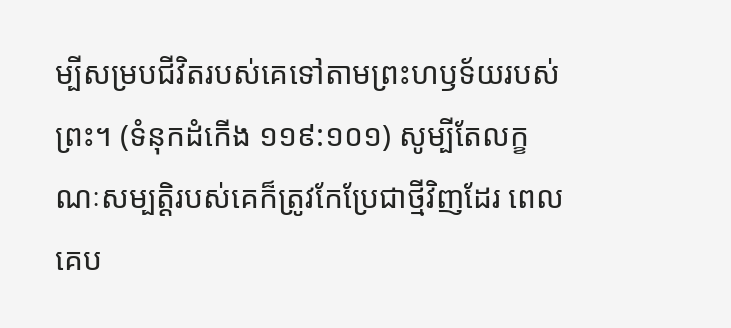ម្បីសម្របជីវិតរបស់គេទៅតាមព្រះហឫទ័យរបស់ព្រះ។ (ទំនុកដំកើង ១១៩:១០១) សូម្បីតែលក្ខណៈសម្បត្ដិរបស់គេក៏ត្រូវកែប្រែជាថ្មីវិញដែរ ពេលគេប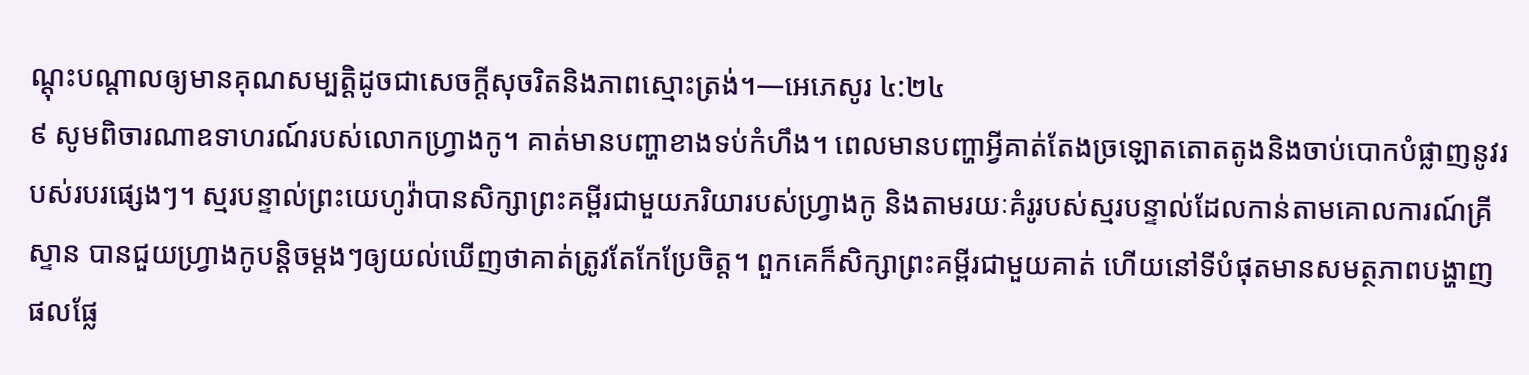ណ្ដុះបណ្ដាលឲ្យមានគុណសម្បត្ដិដូចជាសេចក្ដីសុចរិតនិងភាពស្មោះត្រង់។—អេភេសូរ ៤:២៤
៩ សូមពិចារណាឧទាហរណ៍របស់លោកហ្វ្រាងកូ។ គាត់មានបញ្ហាខាងទប់កំហឹង។ ពេលមានបញ្ហាអ្វីគាត់តែងច្រឡោតតោតតូងនិងចាប់បោកបំផ្លាញនូវរបស់របរផ្សេងៗ។ ស្មរបន្ទាល់ព្រះយេហូវ៉ាបានសិក្សាព្រះគម្ពីរជាមួយភរិយារបស់ហ្វ្រាងកូ និងតាមរយៈគំរូរបស់ស្មរបន្ទាល់ដែលកាន់តាមគោលការណ៍គ្រីស្ទាន បានជួយហ្វ្រាងកូបន្ដិចម្ដងៗឲ្យយល់ឃើញថាគាត់ត្រូវតែកែប្រែចិត្ត។ ពួកគេក៏សិក្សាព្រះគម្ពីរជាមួយគាត់ ហើយនៅទីបំផុតមានសមត្ថភាពបង្ហាញផលផ្លែ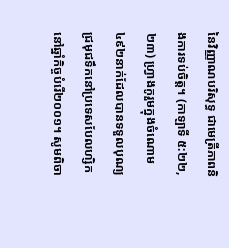នៃវិញ្ញាណបរិសុទ្ធ ជាមេត្រីភាពនិងការទប់ចិត្ត។ (កាឡាទី ៥:២២, ២៣) ហ្វ្រាងកូរួមក្នុងចំណោម៤៩២នាក់ដែលបានទទួលបុណ្យជ្រមុជទឹកនៅប្រទេសបែលហ្សិកនៅឆ្នាំកិច្ចបំរើ២០០១។ សូមពិចា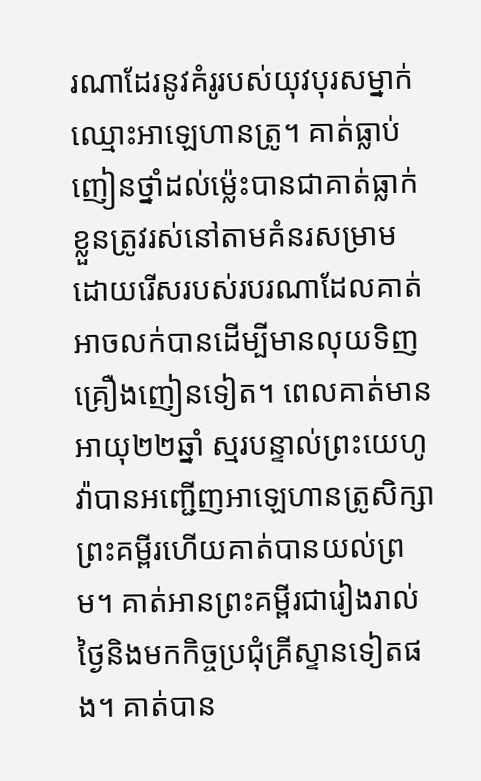រណាដែរនូវគំរូរបស់យុវបុរសម្នាក់ឈ្មោះអាឡេហានត្រូ។ គាត់ធ្លាប់ញៀនថ្នាំដល់ម្ល៉េះបានជាគាត់ធ្លាក់ខ្លួនត្រូវរស់នៅតាមគំនរសម្រាម ដោយរើសរបស់របរណាដែលគាត់អាចលក់បានដើម្បីមានលុយទិញគ្រឿងញៀនទៀត។ ពេលគាត់មានអាយុ២២ឆ្នាំ ស្មរបន្ទាល់ព្រះយេហូវ៉ាបានអញ្ជើញអាឡេហានត្រូសិក្សាព្រះគម្ពីរហើយគាត់បានយល់ព្រម។ គាត់អានព្រះគម្ពីរជារៀងរាល់ថ្ងៃនិងមកកិច្ចប្រជុំគ្រីស្ទានទៀតផង។ គាត់បាន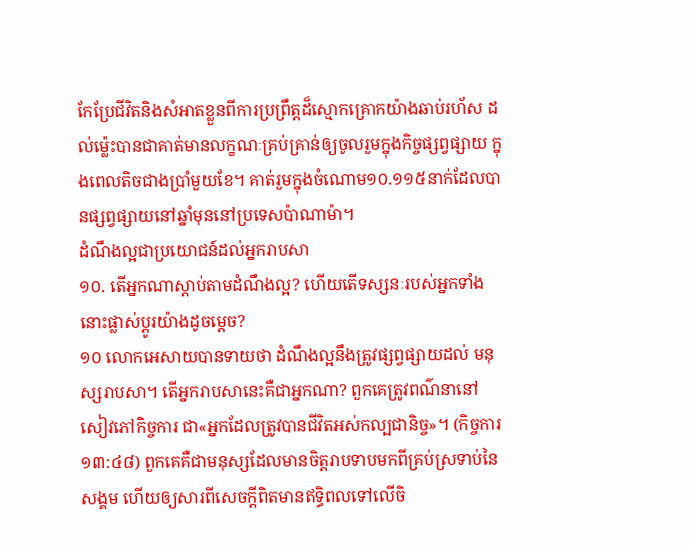កែប្រែជីវិតនិងសំអាតខ្លួនពីការប្រព្រឹត្តដ៏ស្មោកគ្រោកយ៉ាងឆាប់រហ័ស ដល់ម្ល៉េះបានជាគាត់មានលក្ខណៈគ្រប់គ្រាន់ឲ្យចូលរួមក្នុងកិច្ចផ្សព្វផ្សាយ ក្នុងពេលតិចជាងប្រាំមួយខែ។ គាត់រួមក្នុងចំណោម១០.១១៥នាក់ដែលបានផ្សព្វផ្សាយនៅឆ្នាំមុននៅប្រទេសប៉ាណាម៉ា។
ដំណឹងល្អជាប្រយោជន៍ដល់អ្នករាបសា
១០. តើអ្នកណាស្ដាប់តាមដំណឹងល្អ? ហើយតើទស្សនៈរបស់អ្នកទាំងនោះផ្លាស់ប្ដូរយ៉ាងដូចម្ដេច?
១០ លោកអេសាយបានទាយថា ដំណឹងល្អនឹងត្រូវផ្សព្វផ្សាយដល់ មនុស្សរាបសា។ តើអ្នករាបសានេះគឺជាអ្នកណា? ពួកគេត្រូវពណ៌នានៅសៀវភៅកិច្ចការ ជា«អ្នកដែលត្រូវបានជីវិតអស់កល្បជានិច្ច»។ (កិច្ចការ ១៣:៤៨) ពួកគេគឺជាមនុស្សដែលមានចិត្តរាបទាបមកពីគ្រប់ស្រទាប់នៃសង្គម ហើយឲ្យសារពីសេចក្ដីពិតមានឥទ្ធិពលទៅលើចិ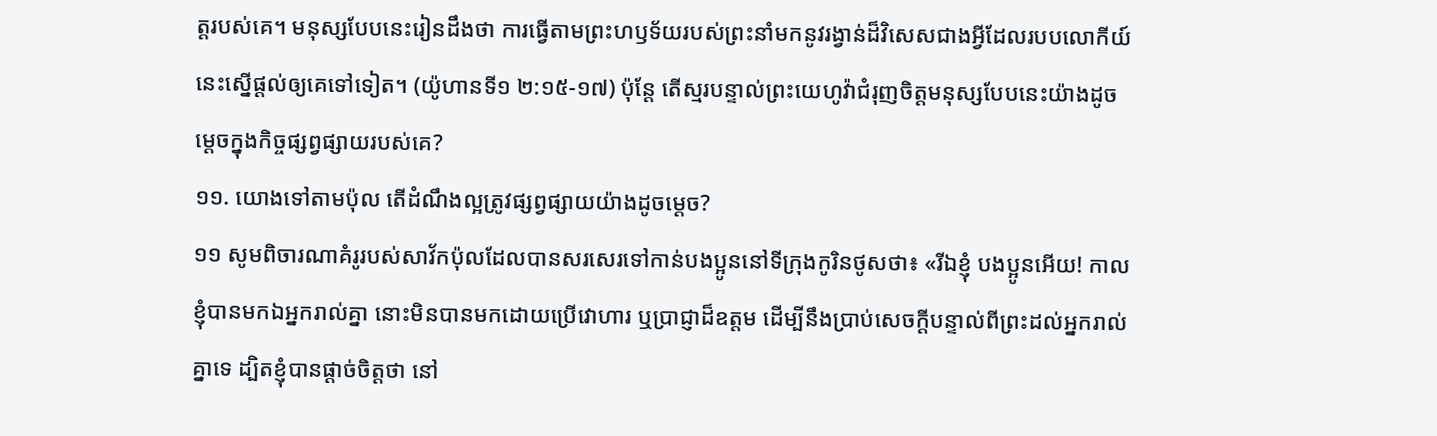ត្តរបស់គេ។ មនុស្សបែបនេះរៀនដឹងថា ការធ្វើតាមព្រះហឫទ័យរបស់ព្រះនាំមកនូវរង្វាន់ដ៏វិសេសជាងអ្វីដែលរបបលោកីយ៍នេះស្នើផ្ដល់ឲ្យគេទៅទៀត។ (យ៉ូហានទី១ ២:១៥-១៧) ប៉ុន្តែ តើស្មរបន្ទាល់ព្រះយេហូវ៉ាជំរុញចិត្តមនុស្សបែបនេះយ៉ាងដូចម្ដេចក្នុងកិច្ចផ្សព្វផ្សាយរបស់គេ?
១១. យោងទៅតាមប៉ុល តើដំណឹងល្អត្រូវផ្សព្វផ្សាយយ៉ាងដូចម្ដេច?
១១ សូមពិចារណាគំរូរបស់សាវ័កប៉ុលដែលបានសរសេរទៅកាន់បងប្អូននៅទីក្រុងកូរិនថូសថា៖ «រីឯខ្ញុំ បងប្អូនអើយ! កាលខ្ញុំបានមកឯអ្នករាល់គ្នា នោះមិនបានមកដោយប្រើវោហារ ឬប្រាជ្ញាដ៏ឧត្តម ដើម្បីនឹងប្រាប់សេចក្ដីបន្ទាល់ពីព្រះដល់អ្នករាល់គ្នាទេ ដ្បិតខ្ញុំបានផ្ដាច់ចិត្តថា នៅ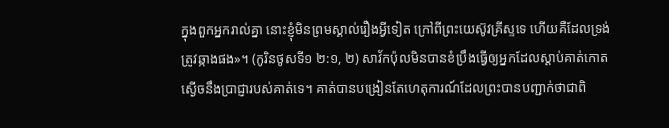ក្នុងពួកអ្នករាល់គ្នា នោះខ្ញុំមិនព្រមស្គាល់រឿងអ្វីទៀត ក្រៅពីព្រះយេស៊ូវគ្រីស្ទទេ ហើយគឺដែលទ្រង់ត្រូវឆ្កាងផង»។ (កូរិនថូសទី១ ២:១, ២) សាវ័កប៉ុលមិនបានខំប្រឹងធ្វើឲ្យអ្នកដែលស្ដាប់គាត់កោតស្ងើចនឹងប្រាជ្ញារបស់គាត់ទេ។ គាត់បានបង្រៀនតែហេតុការណ៍ដែលព្រះបានបញ្ជាក់ថាជាពិ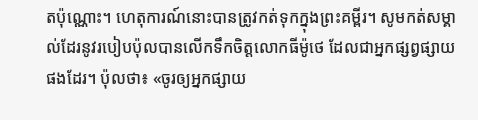តប៉ុណ្ណោះ។ ហេតុការណ៍នោះបានត្រូវកត់ទុកក្នុងព្រះគម្ពីរ។ សូមកត់សម្គាល់ដែរនូវរបៀបប៉ុលបានលើកទឹកចិត្តលោកធីម៉ូថេ ដែលជាអ្នកផ្សព្វផ្សាយផងដែរ។ ប៉ុលថា៖ «ចូរឲ្យអ្នកផ្សាយ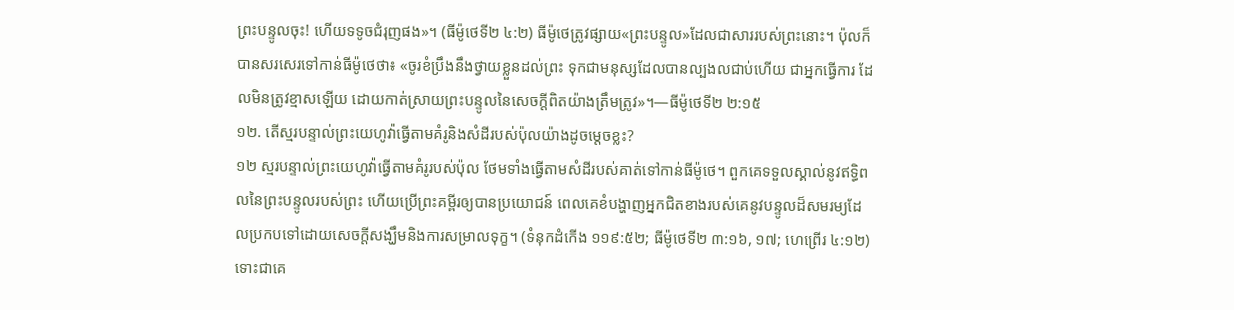ព្រះបន្ទូលចុះ! ហើយទទូចជំរុញផង»។ (ធីម៉ូថេទី២ ៤:២) ធីម៉ូថេត្រូវផ្សាយ«ព្រះបន្ទូល»ដែលជាសាររបស់ព្រះនោះ។ ប៉ុលក៏បានសរសេរទៅកាន់ធីម៉ូថេថា៖ «ចូរខំប្រឹងនឹងថ្វាយខ្លួនដល់ព្រះ ទុកជាមនុស្សដែលបានល្បងលជាប់ហើយ ជាអ្នកធ្វើការ ដែលមិនត្រូវខ្មាសឡើយ ដោយកាត់ស្រាយព្រះបន្ទូលនៃសេចក្ដីពិតយ៉ាងត្រឹមត្រូវ»។—ធីម៉ូថេទី២ ២:១៥
១២. តើស្មរបន្ទាល់ព្រះយេហូវ៉ាធ្វើតាមគំរូនិងសំដីរបស់ប៉ុលយ៉ាងដូចម្ដេចខ្លះ?
១២ ស្មរបន្ទាល់ព្រះយេហូវ៉ាធ្វើតាមគំរូរបស់ប៉ុល ថែមទាំងធ្វើតាមសំដីរបស់គាត់ទៅកាន់ធីម៉ូថេ។ ពួកគេទទួលស្គាល់នូវឥទ្ធិពលនៃព្រះបន្ទូលរបស់ព្រះ ហើយប្រើព្រះគម្ពីរឲ្យបានប្រយោជន៍ ពេលគេខំបង្ហាញអ្នកជិតខាងរបស់គេនូវបន្ទូលដ៏សមរម្យដែលប្រកបទៅដោយសេចក្ដីសង្ឃឹមនិងការសម្រាលទុក្ខ។ (ទំនុកដំកើង ១១៩:៥២; ធីម៉ូថេទី២ ៣:១៦, ១៧; ហេព្រើរ ៤:១២) ទោះជាគេ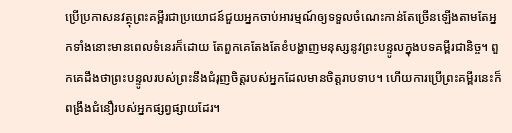ប្រើប្រកាសនវត្ថុព្រះគម្ពីរជាប្រយោជន៍ជួយអ្នកចាប់អារម្មណ៍ឲ្យទទួលចំណេះកាន់តែច្រើនឡើងតាមតែអ្នកទាំងនោះមានពេលទំនេរក៏ដោយ តែពួកគេតែងតែខំបង្ហាញមនុស្សនូវព្រះបន្ទូលក្នុងបទគម្ពីរជានិច្ច។ ពួកគេដឹងថាព្រះបន្ទូលរបស់ព្រះនឹងជំរុញចិត្តរបស់អ្នកដែលមានចិត្តរាបទាប។ ហើយការប្រើព្រះគម្ពីរនេះក៏ពង្រឹងជំនឿរបស់អ្នកផ្សព្វផ្សាយដែរ។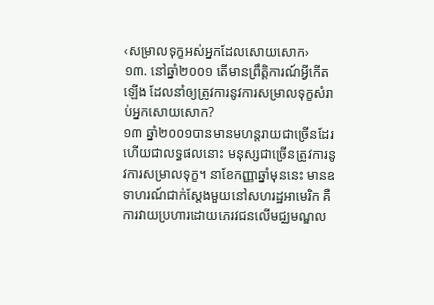‹សម្រាលទុក្ខអស់អ្នកដែលសោយសោក›
១៣. នៅឆ្នាំ២០០១ តើមានព្រឹត្ដិការណ៍អ្វីកើតឡើង ដែលនាំឲ្យត្រូវការនូវការសម្រាលទុក្ខសំរាប់អ្នកសោយសោក?
១៣ ឆ្នាំ២០០១បានមានមហន្តរាយជាច្រើនដែរ ហើយជាលទ្ធផលនោះ មនុស្សជាច្រើនត្រូវការនូវការសម្រាលទុក្ខ។ នាខែកញ្ញាឆ្នាំមុននេះ មានឧទាហរណ៍ជាក់ស្តែងមួយនៅសហរដ្ឋអាមេរិក គឺការវាយប្រហារដោយភេរវជនលើមជ្ឈមណ្ឌល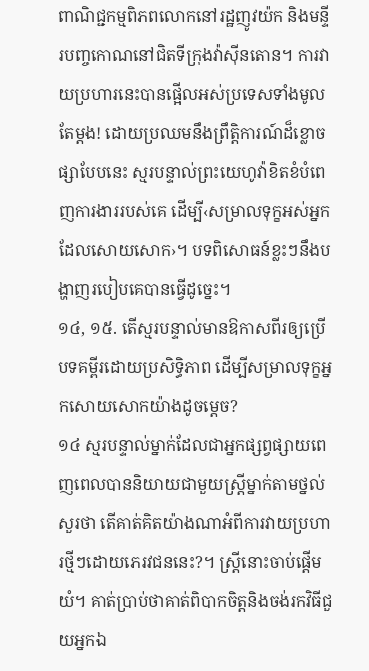ពាណិជ្ជកម្មពិភពលោកនៅរដ្ឋញូវយ៉ក និងមន្ទីរបញ្ចកោណនៅជិតទីក្រុងវ៉ាស៊ីនតោន។ ការវាយប្រហារនេះបានផ្អើលអស់ប្រទេសទាំងមូលតែម្ដង! ដោយប្រឈមនឹងព្រឹត្ដិការណ៍ដ៏ខ្លោចផ្សាបែបនេះ ស្មរបន្ទាល់ព្រះយេហូវ៉ាខិតខំបំពេញការងាររបស់គេ ដើម្បី‹សម្រាលទុក្ខអស់អ្នកដែលសោយសោក›។ បទពិសោធន៍ខ្លះៗនឹងបង្ហាញរបៀបគេបានធ្វើដូច្នេះ។
១៤, ១៥. តើស្មរបន្ទាល់មានឱកាសពីរឲ្យប្រើបទគម្ពីរដោយប្រសិទ្ធិភាព ដើម្បីសម្រាលទុក្ខអ្នកសោយសោកយ៉ាងដូចម្ដេច?
១៤ ស្មរបន្ទាល់ម្នាក់ដែលជាអ្នកផ្សព្វផ្សាយពេញពេលបាននិយាយជាមួយស្ត្រីម្នាក់តាមថ្នល់សួរថា តើគាត់គិតយ៉ាងណាអំពីការវាយប្រហារថ្មីៗដោយភេរវជននេះ?។ ស្ត្រីនោះចាប់ផ្ដើមយំ។ គាត់ប្រាប់ថាគាត់ពិបាកចិត្តនិងចង់រកវិធីជួយអ្នកឯ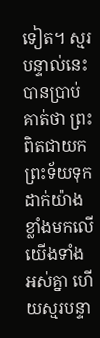ទៀត។ ស្មរបន្ទាល់នេះបានប្រាប់គាត់ថា ព្រះពិតជាយកព្រះទ័យទុកដាក់យ៉ាងខ្លាំងមកលើយើងទាំងអស់គ្នា ហើយស្មរបន្ទា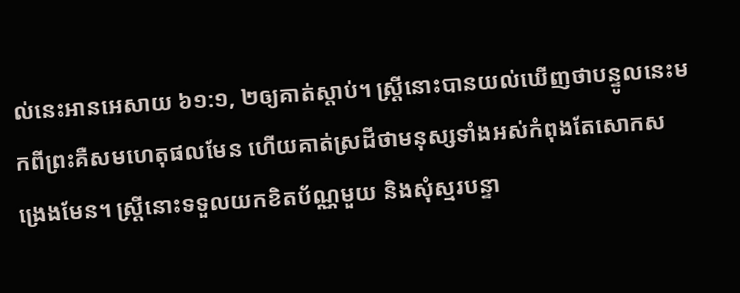ល់នេះអានអេសាយ ៦១:១, ២ឲ្យគាត់ស្ដាប់។ ស្ត្រីនោះបានយល់ឃើញថាបន្ទូលនេះមកពីព្រះគឺសមហេតុផលមែន ហើយគាត់ស្រដីថាមនុស្សទាំងអស់កំពុងតែសោកសង្រេងមែន។ ស្ត្រីនោះទទួលយកខិតប័ណ្ណមួយ និងសុំស្មរបន្ទា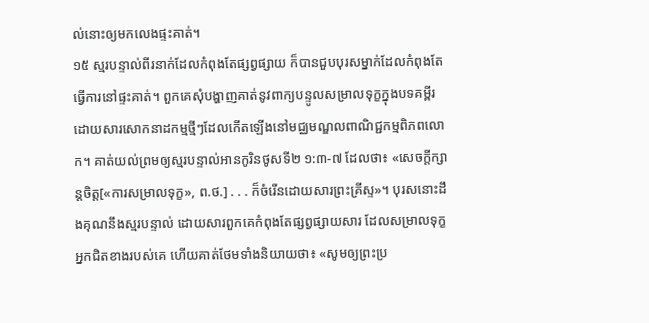ល់នោះឲ្យមកលេងផ្ទះគាត់។
១៥ ស្មរបន្ទាល់ពីរនាក់ដែលកំពុងតែផ្សព្វផ្សាយ ក៏បានជួបបុរសម្នាក់ដែលកំពុងតែធ្វើការនៅផ្ទះគាត់។ ពួកគេសុំបង្ហាញគាត់នូវពាក្យបន្ទូលសម្រាលទុក្ខក្នុងបទគម្ពីរ ដោយសារសោកនាដកម្មថ្មីៗដែលកើតឡើងនៅមជ្ឈមណ្ឌលពាណិជ្ជកម្មពិភពលោក។ គាត់យល់ព្រមឲ្យស្មរបន្ទាល់អានកូរិនថូសទី២ ១:៣-៧ ដែលថា៖ «សេចក្ដីក្សាន្តចិត្ត[«ការសម្រាលទុក្ខ», ព.ថ.] . . . ក៏ចំរើនដោយសារព្រះគ្រីស្ទ»។ បុរសនោះដឹងគុណនឹងស្មរបន្ទាល់ ដោយសារពួកគេកំពុងតែផ្សព្វផ្សាយសារ ដែលសម្រាលទុក្ខអ្នកជិតខាងរបស់គេ ហើយគាត់ថែមទាំងនិយាយថា៖ «សូមឲ្យព្រះប្រ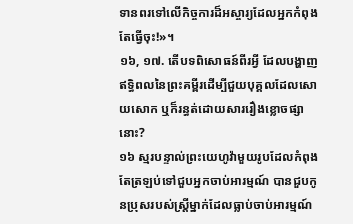ទានពរទៅលើកិច្ចការដ៏អស្ចារ្យដែលអ្នកកំពុងតែធ្វើចុះ!»។
១៦, ១៧. តើបទពិសោធន៍ពីរអ្វី ដែលបង្ហាញឥទ្ធិពលនៃព្រះគម្ពីរដើម្បីជួយបុគ្គលដែលសោយសោក ឬក៏រន្ធត់ដោយសាររឿងខ្លោចផ្សានោះ?
១៦ ស្មរបន្ទាល់ព្រះយេហូវ៉ាមួយរូបដែលកំពុងតែត្រឡប់ទៅជួបអ្នកចាប់អារម្មណ៍ បានជួបកូនប្រុសរបស់ស្ត្រីម្នាក់ដែលធ្លាប់ចាប់អារម្មណ៍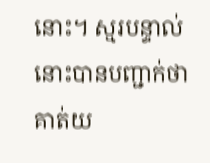នោះ។ ស្មរបន្ទាល់នោះបានបញ្ជាក់ថា គាត់យ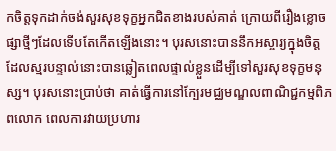កចិត្តទុកដាក់ចង់សួរសុខទុក្ខអ្នកជិតខាងរបស់គាត់ ក្រោយពីរឿងខ្លោចផ្សាថ្មីៗដែលទើបតែកើតឡើងនោះ។ បុរសនោះបាននឹកអស្ចារ្យក្នុងចិត្ត ដែលស្មរបន្ទាល់នោះបានឆ្លៀតពេលផ្ទាល់ខ្លួនដើម្បីទៅសួរសុខទុក្ខមនុស្ស។ បុរសនោះប្រាប់ថា គាត់ធ្វើការនៅក្បែរមជ្ឈមណ្ឌលពាណិជ្ជកម្មពិភពលោក ពេលការវាយប្រហារ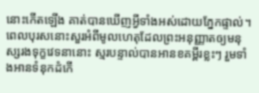នោះកើតឡើង គាត់បានឃើញអ្វីទាំងអស់ដោយភ្នែកផ្ទាល់។ ពេលបុរសនោះសួរអំពីមូលហេតុដែលព្រះអនុញ្ញាតឲ្យមនុស្សរងទុក្ខវេទនានោះ ស្មរបន្ទាល់បានអានខគម្ពីរខ្លះៗ រួមទាំងអានទំនុកដំកើ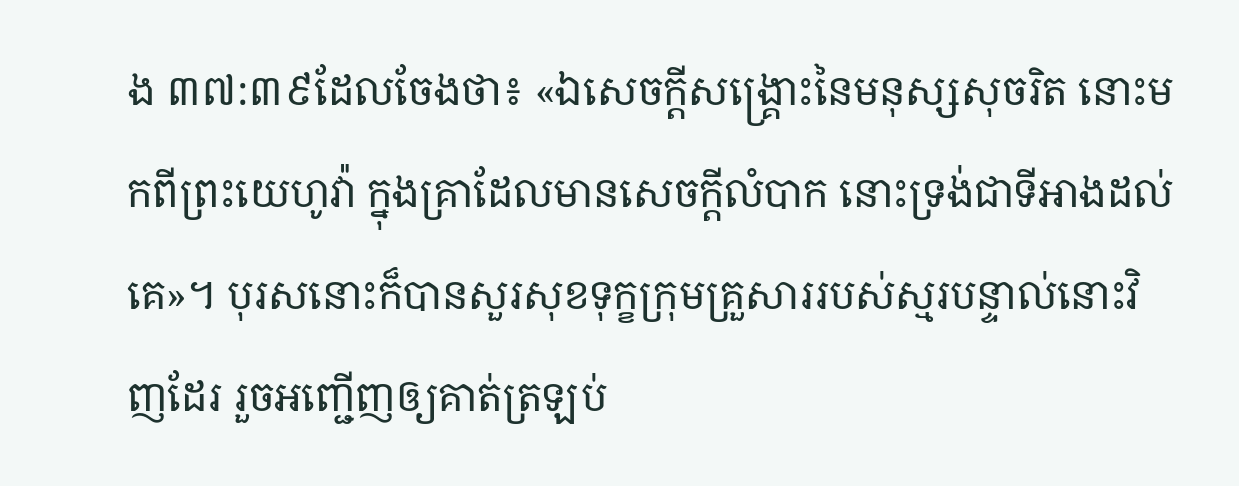ង ៣៧:៣៩ដែលចែងថា៖ «ឯសេចក្ដីសង្គ្រោះនៃមនុស្សសុចរិត នោះមកពីព្រះយេហូវ៉ា ក្នុងគ្រាដែលមានសេចក្ដីលំបាក នោះទ្រង់ជាទីអាងដល់គេ»។ បុរសនោះក៏បានសួរសុខទុក្ខក្រុមគ្រួសាររបស់ស្មរបន្ទាល់នោះវិញដែរ រួចអញ្ជើញឲ្យគាត់ត្រឡប់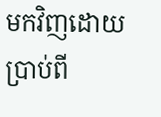មកវិញដោយប្រាប់ពី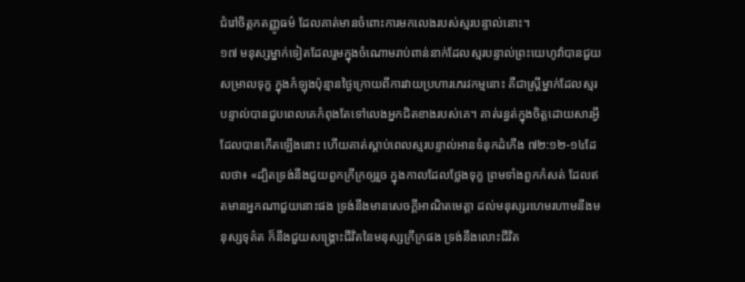ជំរៅចិត្តកតញ្ញូធម៌ ដែលគាត់មានចំពោះការមកលេងរបស់ស្មរបន្ទាល់នោះ។
១៧ មនុស្សម្នាក់ទៀតដែលរួមក្នុងចំណោមរាប់ពាន់នាក់ដែលស្មរបន្ទាល់ព្រះយេហូវ៉ាបានជួយសម្រាលទុក្ខ ក្នុងកំឡុងប៉ុន្មានថ្ងៃក្រោយពីការវាយប្រហារភេរវកម្មនោះ គឺជាស្ត្រីម្នាក់ដែលស្មរបន្ទាល់បានជួបពេលគេកំពុងតែទៅលេងអ្នកជិតខាងរបស់គេ។ គាត់រន្ធត់ក្នុងចិត្តដោយសារអ្វីដែលបានកើតឡើងនោះ ហើយគាត់ស្ដាប់ពេលស្មរបន្ទាល់អានទំនុកដំកើង ៧២:១២-១៤ដែលថា៖ «ដ្បិតទ្រង់នឹងជួយពួកក្រីក្រឲ្យរួច ក្នុងកាលដែលថ្លែងទុក្ខ ព្រមទាំងពួកកំសត់ ដែលឥតមានអ្នកណាជួយនោះផង ទ្រង់នឹងមានសេចក្ដីអាណិតមេត្ដា ដល់មនុស្សរហេមរហាមនឹងមនុស្សទុគ៌ត ក៏នឹងជួយសង្គ្រោះជីវិតនៃមនុស្សក្រីក្រផង ទ្រង់នឹងលោះជីវិត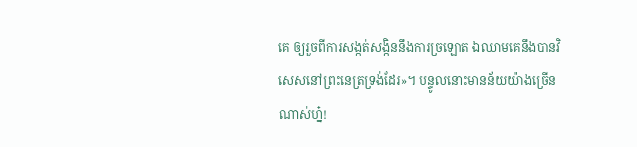គេ ឲ្យរួចពីការសង្កត់សង្កិននឹងការច្រឡោត ឯឈាមគេនឹងបានវិសេសនៅព្រះនេត្រទ្រង់ដែរ»។ បន្ទូលនោះមានន័យយ៉ាងច្រើនណាស់ហ្ន៎!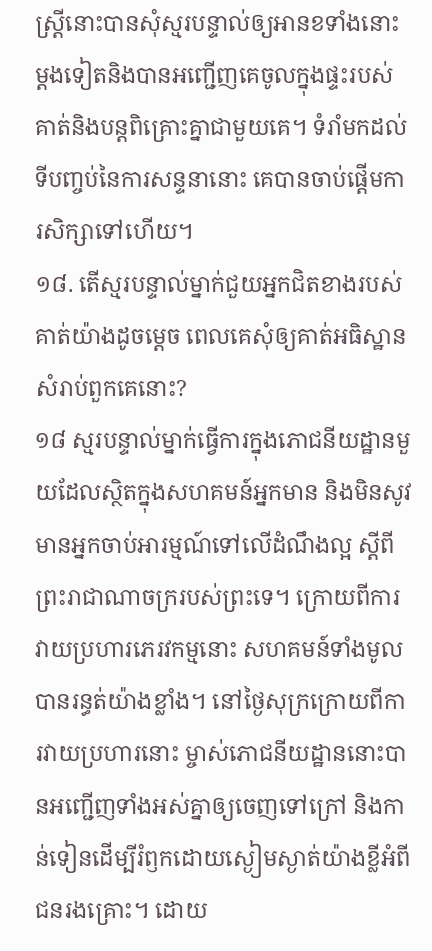ស្ត្រីនោះបានសុំស្មរបន្ទាល់ឲ្យអានខទាំងនោះម្ដងទៀតនិងបានអញ្ជើញគេចូលក្នុងផ្ទះរបស់គាត់និងបន្តពិគ្រោះគ្នាជាមួយគេ។ ទំរាំមកដល់ទីបញ្ចប់នៃការសន្ទនានោះ គេបានចាប់ផ្ដើមការសិក្សាទៅហើយ។
១៨. តើស្មរបន្ទាល់ម្នាក់ជួយអ្នកជិតខាងរបស់គាត់យ៉ាងដូចម្ដេច ពេលគេសុំឲ្យគាត់អធិស្ឋានសំរាប់ពួកគេនោះ?
១៨ ស្មរបន្ទាល់ម្នាក់ធ្វើការក្នុងភោជនីយដ្ឋានមួយដែលស្ថិតក្នុងសហគមន៍អ្នកមាន និងមិនសូវមានអ្នកចាប់អារម្មណ៍ទៅលើដំណឹងល្អ ស្តីពីព្រះរាជាណាចក្ររបស់ព្រះទេ។ ក្រោយពីការវាយប្រហារភេរវកម្មនោះ សហគមន៍ទាំងមូលបានរន្ធត់យ៉ាងខ្លាំង។ នៅថ្ងៃសុក្រក្រោយពីការវាយប្រហារនោះ ម្ចាស់ភោជនីយដ្ឋាននោះបានអញ្ជើញទាំងអស់គ្នាឲ្យចេញទៅក្រៅ និងកាន់ទៀនដើម្បីរំឭកដោយស្ងៀមស្ងាត់យ៉ាងខ្លីអំពីជនរងគ្រោះ។ ដោយ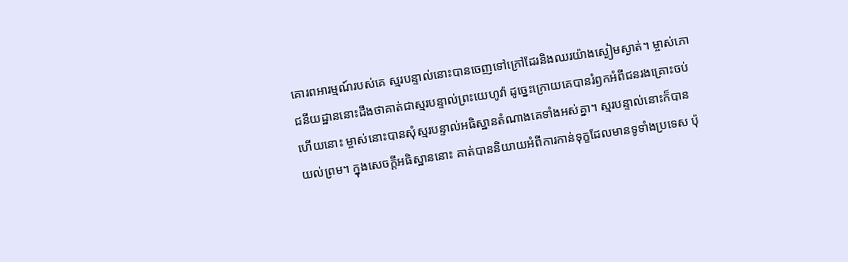គោរពអារម្មណ៍របស់គេ ស្មរបន្ទាល់នោះបានចេញទៅក្រៅដែរនិងឈរយ៉ាងស្ងៀមស្ងាត់។ ម្ចាស់ភោជនីយដ្ឋាននោះដឹងថាគាត់ជាស្មរបន្ទាល់ព្រះយេហូវ៉ា ដូច្នេះក្រោយគេបានរំឭកអំពីជនរងគ្រោះចប់ហើយនោះ ម្ចាស់នោះបានសុំស្មរបន្ទាល់អធិស្ឋានតំណាងគេទាំងអស់គ្នា។ ស្មរបន្ទាល់នោះក៏បានយល់ព្រម។ ក្នុងសេចក្ដីអធិស្ឋាននោះ គាត់បាននិយាយអំពីការកាន់ទុក្ខដែលមានទូទាំងប្រទេស ប៉ុ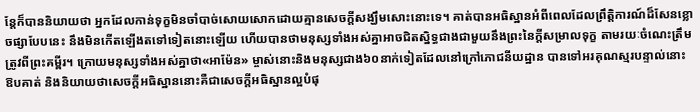ន្តែក៏បាននិយាយថា អ្នកដែលកាន់ទុក្ខមិនចាំបាច់សោយសោកដោយគ្មានសេចក្ដីសង្ឃឹមសោះនោះទេ។ គាត់បានអធិស្ឋានអំពីពេលដែលព្រឹត្ដិការណ៍ដ៏សែនខ្លោចផ្សាបែបនេះ នឹងមិនកើតឡើងតទៅទៀតនោះឡើយ ហើយបានថាមនុស្សទាំងអស់គ្នាអាចជិតស្និទ្ធជាងជាមួយនឹងព្រះនៃក្ដីសម្រាលទុក្ខ តាមរយៈចំណេះត្រឹមត្រូវពីព្រះគម្ពីរ។ ក្រោយមនុស្សទាំងអស់គ្នាថា«អាម៉ែន» ម្ចាស់នោះនិងមនុស្សជាង៦០នាក់ទៀតដែលនៅក្រៅភោជនីយដ្ឋាន បានទៅអរគុណស្មរបន្ទាល់នោះ ឱបគាត់ និងនិយាយថាសេចក្ដីអធិស្ឋាននោះគឺជាសេចក្ដីអធិស្ឋានល្អបំផុ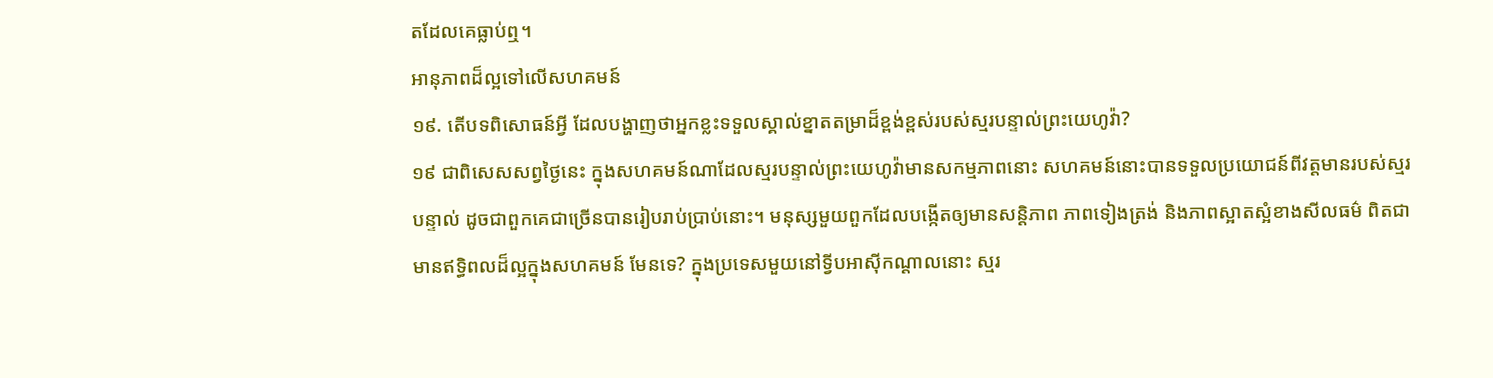តដែលគេធ្លាប់ឮ។
អានុភាពដ៏ល្អទៅលើសហគមន៍
១៩. តើបទពិសោធន៍អ្វី ដែលបង្ហាញថាអ្នកខ្លះទទួលស្គាល់ខ្នាតតម្រាដ៏ខ្ពង់ខ្ពស់របស់ស្មរបន្ទាល់ព្រះយេហូវ៉ា?
១៩ ជាពិសេសសព្វថ្ងៃនេះ ក្នុងសហគមន៍ណាដែលស្មរបន្ទាល់ព្រះយេហូវ៉ាមានសកម្មភាពនោះ សហគមន៍នោះបានទទួលប្រយោជន៍ពីវត្តមានរបស់ស្មរបន្ទាល់ ដូចជាពួកគេជាច្រើនបានរៀបរាប់ប្រាប់នោះ។ មនុស្សមួយពួកដែលបង្កើតឲ្យមានសន្ដិភាព ភាពទៀងត្រង់ និងភាពស្អាតស្អំខាងសីលធម៌ ពិតជាមានឥទ្ធិពលដ៏ល្អក្នុងសហគមន៍ មែនទេ? ក្នុងប្រទេសមួយនៅទ្វីបអាស៊ីកណ្ដាលនោះ ស្មរ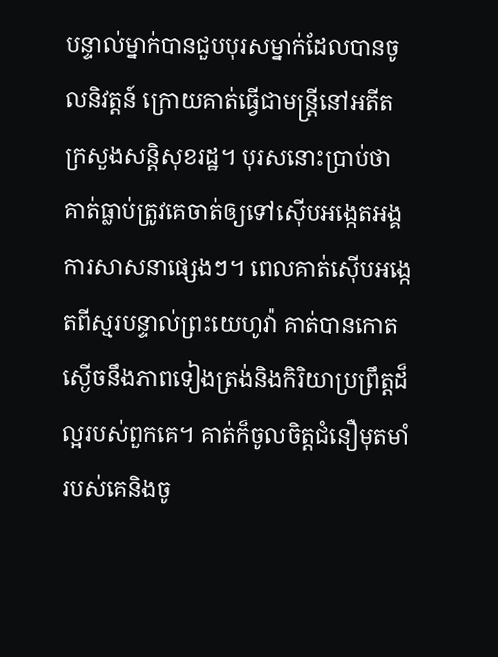បន្ទាល់ម្នាក់បានជួបបុរសម្នាក់ដែលបានចូលនិវត្តន៍ ក្រោយគាត់ធ្វើជាមន្ត្រីនៅអតីតក្រសួងសន្ដិសុខរដ្ឋ។ បុរសនោះប្រាប់ថា គាត់ធ្លាប់ត្រូវគេចាត់ឲ្យទៅស៊ើបអង្កេតអង្គការសាសនាផ្សេងៗ។ ពេលគាត់ស៊ើបអង្កេតពីស្មរបន្ទាល់ព្រះយេហូវ៉ា គាត់បានកោតស្ងើចនឹងភាពទៀងត្រង់និងកិរិយាប្រព្រឹត្តដ៏ល្អរបស់ពួកគេ។ គាត់ក៏ចូលចិត្តជំនឿមុតមាំរបស់គេនិងចូ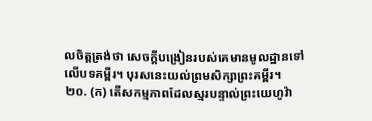លចិត្តត្រង់ថា សេចក្ដីបង្រៀនរបស់គេមានមូលដ្ឋានទៅលើបទគម្ពីរ។ បុរសនេះយល់ព្រមសិក្សាព្រះគម្ពីរ។
២០. (ក) តើសកម្មភាពដែលស្មរបន្ទាល់ព្រះយេហូវ៉ា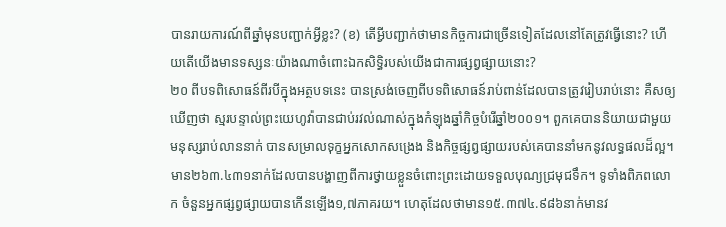បានរាយការណ៍ពីឆ្នាំមុនបញ្ជាក់អ្វីខ្លះ? (ខ) តើអ្វីបញ្ជាក់ថាមានកិច្ចការជាច្រើនទៀតដែលនៅតែត្រូវធ្វើនោះ? ហើយតើយើងមានទស្សនៈយ៉ាងណាចំពោះឯកសិទ្ធិរបស់យើងជាការផ្សព្វផ្សាយនោះ?
២០ ពីបទពិសោធន៍ពីរបីក្នុងអត្ថបទនេះ បានស្រង់ចេញពីបទពិសោធន៍រាប់ពាន់ដែលបានត្រូវរៀបរាប់នោះ គឺសឲ្យឃើញថា ស្មរបន្ទាល់ព្រះយេហូវ៉ាបានជាប់រវល់ណាស់ក្នុងកំឡុងឆ្នាំកិច្ចបំរើឆ្នាំ២០០១។ ពួកគេបាននិយាយជាមួយមនុស្សរាប់លាននាក់ បានសម្រាលទុក្ខអ្នកសោកសង្រេង និងកិច្ចផ្សព្វផ្សាយរបស់គេបាននាំមកនូវលទ្ធផលដ៏ល្អ។ មាន២៦៣.៤៣១នាក់ដែលបានបង្ហាញពីការថ្វាយខ្លួនចំពោះព្រះដោយទទួលបុណ្យជ្រមុជទឹក។ ទូទាំងពិភពលោក ចំនួនអ្នកផ្សព្វផ្សាយបានកើនឡើង១,៧ភាគរយ។ ហេតុដែលថាមាន១៥.៣៧៤.៩៨៦នាក់មានវ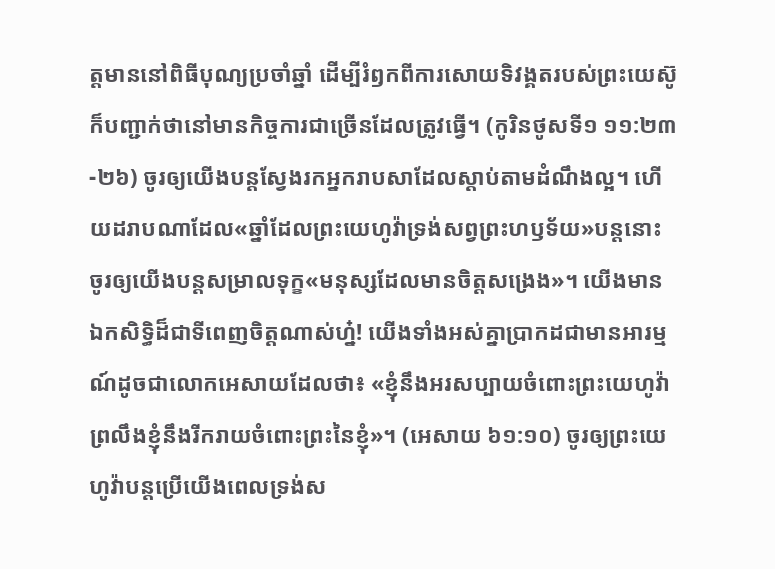ត្តមាននៅពិធីបុណ្យប្រចាំឆ្នាំ ដើម្បីរំឭកពីការសោយទិវង្គតរបស់ព្រះយេស៊ូ ក៏បញ្ជាក់ថានៅមានកិច្ចការជាច្រើនដែលត្រូវធ្វើ។ (កូរិនថូសទី១ ១១:២៣-២៦) ចូរឲ្យយើងបន្តស្វែងរកអ្នករាបសាដែលស្ដាប់តាមដំណឹងល្អ។ ហើយដរាបណាដែល«ឆ្នាំដែលព្រះយេហូវ៉ាទ្រង់សព្វព្រះហឫទ័យ»បន្តនោះ ចូរឲ្យយើងបន្តសម្រាលទុក្ខ«មនុស្សដែលមានចិត្តសង្រេង»។ យើងមានឯកសិទ្ធិដ៏ជាទីពេញចិត្តណាស់ហ្ន៎! យើងទាំងអស់គ្នាប្រាកដជាមានអារម្មណ៍ដូចជាលោកអេសាយដែលថា៖ «ខ្ញុំនឹងអរសប្បាយចំពោះព្រះយេហូវ៉ា ព្រលឹងខ្ញុំនឹងរីករាយចំពោះព្រះនៃខ្ញុំ»។ (អេសាយ ៦១:១០) ចូរឲ្យព្រះយេហូវ៉ាបន្តប្រើយើងពេលទ្រង់ស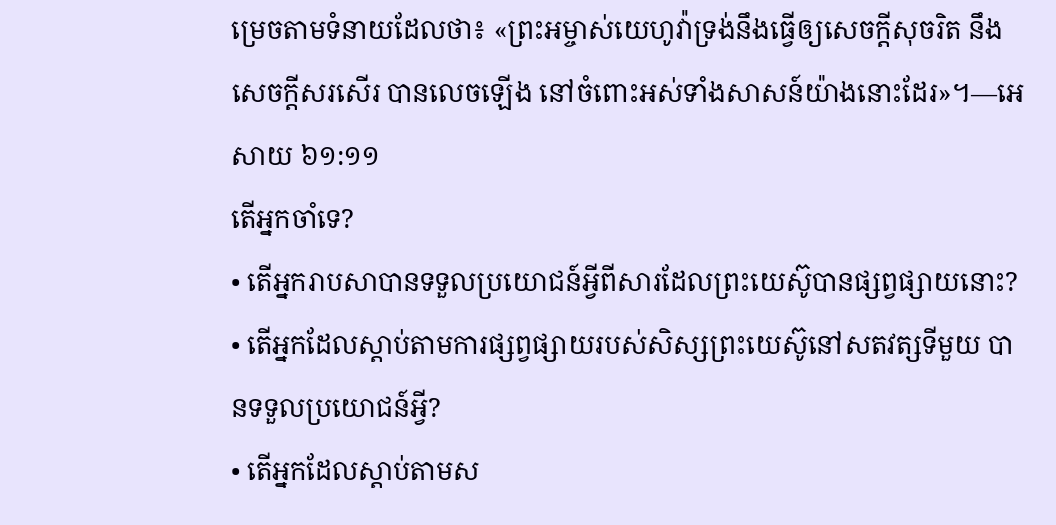ម្រេចតាមទំនាយដែលថា៖ «ព្រះអម្ចាស់យេហូវ៉ាទ្រង់នឹងធ្វើឲ្យសេចក្ដីសុចរិត នឹងសេចក្ដីសរសើរ បានលេចឡើង នៅចំពោះអស់ទាំងសាសន៍យ៉ាងនោះដែរ»។—អេសាយ ៦១:១១
តើអ្នកចាំទេ?
• តើអ្នករាបសាបានទទួលប្រយោជន៍អ្វីពីសារដែលព្រះយេស៊ូបានផ្សព្វផ្សាយនោះ?
• តើអ្នកដែលស្ដាប់តាមការផ្សព្វផ្សាយរបស់សិស្សព្រះយេស៊ូនៅសតវត្សទីមួយ បានទទួលប្រយោជន៍អ្វី?
• តើអ្នកដែលស្ដាប់តាមស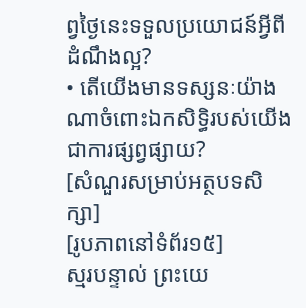ព្វថ្ងៃនេះទទួលប្រយោជន៍អ្វីពីដំណឹងល្អ?
• តើយើងមានទស្សនៈយ៉ាងណាចំពោះឯកសិទ្ធិរបស់យើងជាការផ្សព្វផ្សាយ?
[សំណួរសម្រាប់អត្ថបទសិក្សា]
[រូបភាពនៅទំព័រ១៥]
ស្មរបន្ទាល់ ព្រះយេ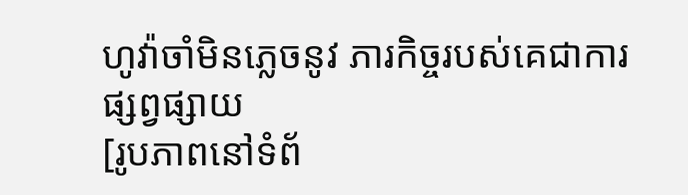ហូវ៉ាចាំមិនភ្លេចនូវ ភារកិច្ចរបស់គេជាការ ផ្សព្វផ្សាយ
[រូបភាពនៅទំព័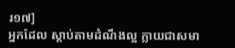រ១៧]
អ្នកដែល ស្ដាប់តាមដំណឹងល្អ ក្លាយជាសមា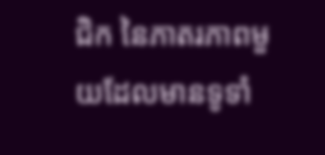ជិក នៃភាតរភាពមួយដែលមានទូទាំ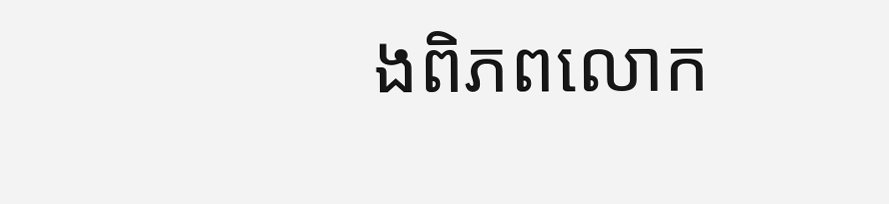ងពិភពលោក